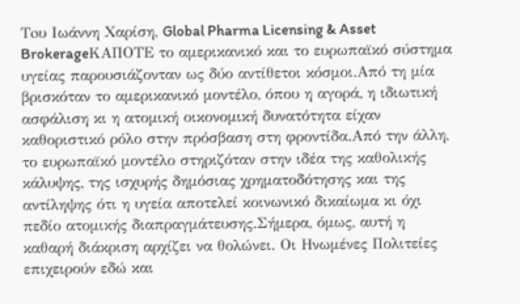Τoυ Ιωάννη Χαρίση, Global Pharma Licensing & Asset BrokerageΚΑΠΟΤΕ το αμερικανικό και το ευρωπαϊκό σύστημα υγείας παρουσιάζονταν ως δύο αντίθετοι κόσμοι.Από τη μία βρισκόταν το αμερικανικό μοντέλο, όπου η αγορά, η ιδιωτική ασφάλιση κι η ατομική οικονομική δυνατότητα είχαν καθοριστικό ρόλο στην πρόσβαση στη φροντίδα.Από την άλλη, το ευρωπαϊκό μοντέλο στηριζόταν στην ιδέα της καθολικής κάλυψης, της ισχυρής δημόσιας χρηματοδότησης και της αντίληψης ότι η υγεία αποτελεί κοινωνικό δικαίωμα κι όχι πεδίο ατομικής διαπραγμάτευσης.Σήμερα, όμως, αυτή η καθαρή διάκριση αρχίζει να θολώνει. Οι Ηνωμένες Πολιτείες επιχειρούν εδώ και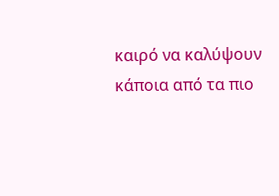καιρό να καλύψουν κάποια από τα πιο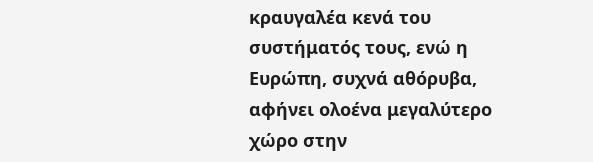κραυγαλέα κενά του συστήματός τους, ενώ η Ευρώπη, συχνά αθόρυβα, αφήνει ολοένα μεγαλύτερο χώρο στην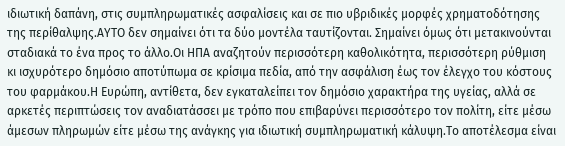ιδιωτική δαπάνη, στις συμπληρωματικές ασφαλίσεις και σε πιο υβριδικές μορφές χρηματοδότησης της περίθαλψης.ΑΥΤΟ δεν σημαίνει ότι τα δύο μοντέλα ταυτίζονται. Σημαίνει όμως ότι μετακινούνται σταδιακά το ένα προς το άλλο.Οι ΗΠΑ αναζητούν περισσότερη καθολικότητα, περισσότερη ρύθμιση κι ισχυρότερο δημόσιο αποτύπωμα σε κρίσιμα πεδία, από την ασφάλιση έως τον έλεγχο του κόστους του φαρμάκου.Η Ευρώπη, αντίθετα, δεν εγκαταλείπει τον δημόσιο χαρακτήρα της υγείας, αλλά σε αρκετές περιπτώσεις τον αναδιατάσσει με τρόπο που επιβαρύνει περισσότερο τον πολίτη, είτε μέσω άμεσων πληρωμών είτε μέσω της ανάγκης για ιδιωτική συμπληρωματική κάλυψη.Το αποτέλεσμα είναι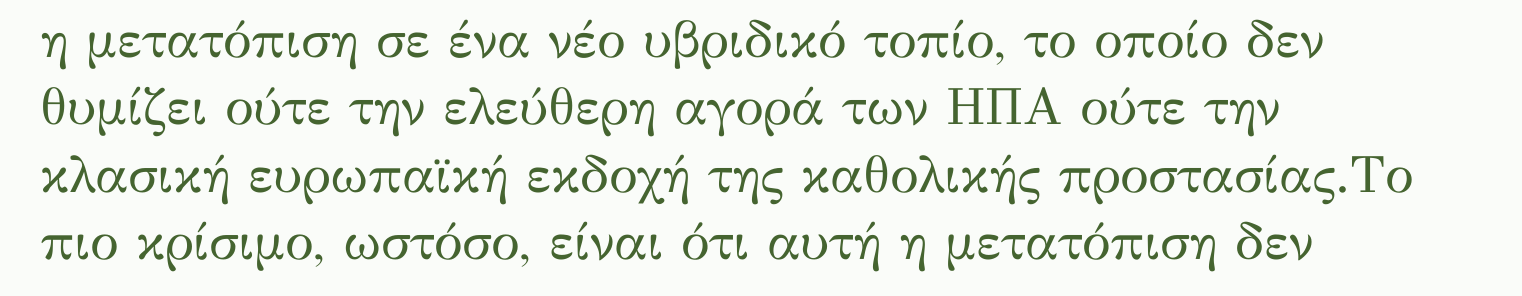η μετατόπιση σε ένα νέο υβριδικό τοπίο, το οποίο δεν θυμίζει ούτε την ελεύθερη αγορά των ΗΠΑ ούτε την κλασική ευρωπαϊκή εκδοχή της καθολικής προστασίας.Το πιο κρίσιμο, ωστόσο, είναι ότι αυτή η μετατόπιση δεν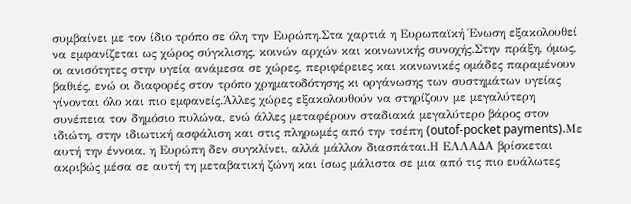συμβαίνει με τον ίδιο τρόπο σε όλη την Ευρώπη.Στα χαρτιά η Ευρωπαϊκή Ένωση εξακολουθεί να εμφανίζεται ως χώρος σύγκλισης, κοινών αρχών και κοινωνικής συνοχής.Στην πράξη, όμως, οι ανισότητες στην υγεία ανάμεσα σε χώρες, περιφέρειες και κοινωνικές ομάδες παραμένουν βαθιές, ενώ οι διαφορές στον τρόπο χρηματοδότησης κι οργάνωσης των συστημάτων υγείας γίνονται όλο και πιο εμφανείς.Άλλες χώρες εξακολουθούν να στηρίζουν με μεγαλύτερη συνέπεια τον δημόσιο πυλώνα, ενώ άλλες μεταφέρουν σταδιακά μεγαλύτερο βάρος στον ιδιώτη, στην ιδιωτική ασφάλιση και στις πληρωμές από την τσέπη (outof-pocket payments).Με αυτή την έννοια, η Ευρώπη δεν συγκλίνει, αλλά μάλλον διασπάται.Η ΕΛΛΑΔΑ βρίσκεται ακριβώς μέσα σε αυτή τη μεταβατική ζώνη και ίσως μάλιστα σε μια από τις πιο ευάλωτες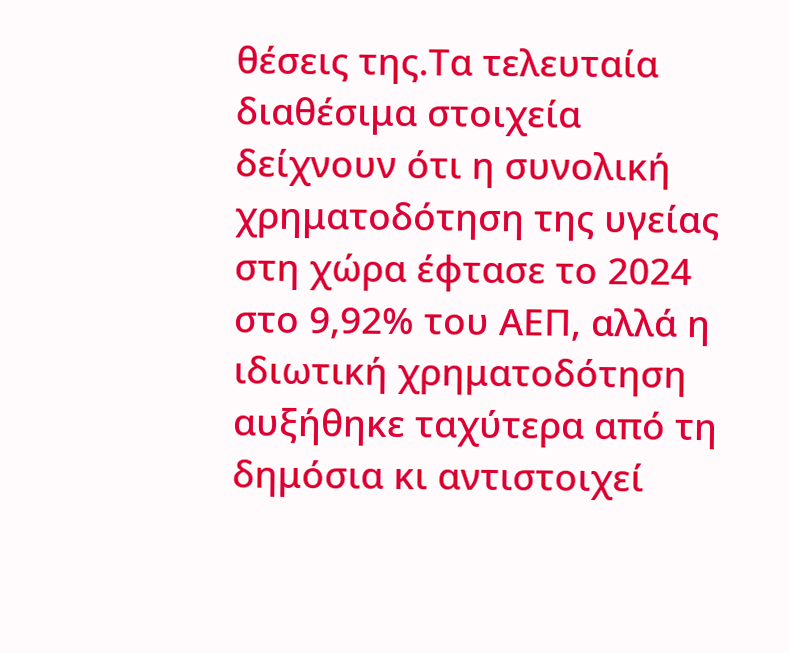θέσεις της.Τα τελευταία διαθέσιμα στοιχεία δείχνουν ότι η συνολική χρηματοδότηση της υγείας στη χώρα έφτασε το 2024 στο 9,92% του ΑΕΠ, αλλά η ιδιωτική χρηματοδότηση αυξήθηκε ταχύτερα από τη δημόσια κι αντιστοιχεί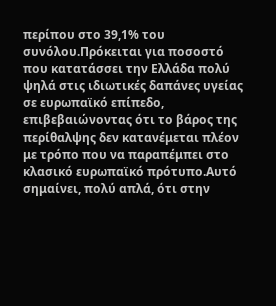περίπου στο 39,1% του συνόλου.Πρόκειται για ποσοστό που κατατάσσει την Ελλάδα πολύ ψηλά στις ιδιωτικές δαπάνες υγείας σε ευρωπαϊκό επίπεδο, επιβεβαιώνοντας ότι το βάρος της περίθαλψης δεν κατανέμεται πλέον με τρόπο που να παραπέμπει στο κλασικό ευρωπαϊκό πρότυπο.Αυτό σημαίνει, πολύ απλά, ότι στην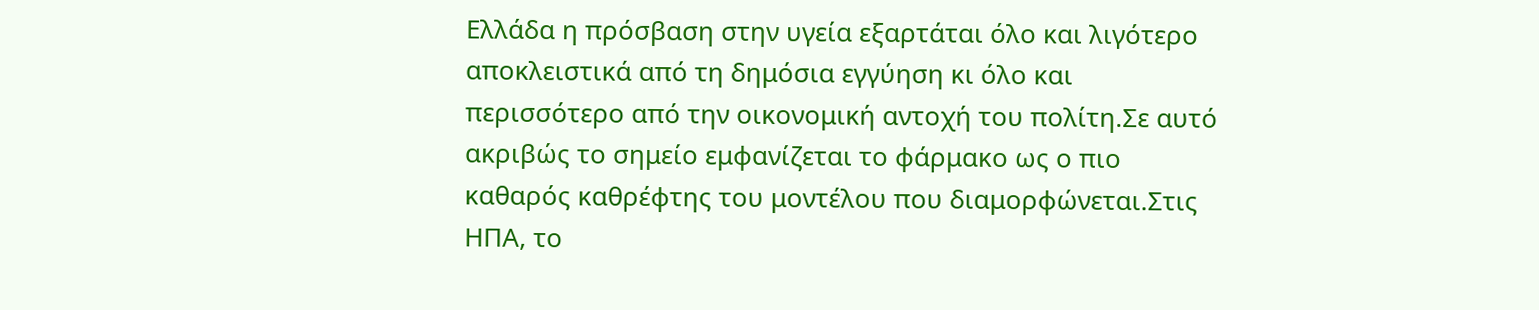Ελλάδα η πρόσβαση στην υγεία εξαρτάται όλο και λιγότερο αποκλειστικά από τη δημόσια εγγύηση κι όλο και περισσότερο από την οικονομική αντοχή του πολίτη.Σε αυτό ακριβώς το σημείο εμφανίζεται το φάρμακο ως ο πιο καθαρός καθρέφτης του μοντέλου που διαμορφώνεται.Στις ΗΠΑ, το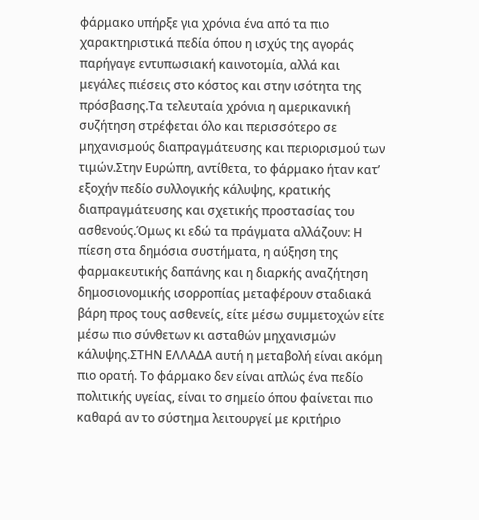φάρμακο υπήρξε για χρόνια ένα από τα πιο χαρακτηριστικά πεδία όπου η ισχύς της αγοράς παρήγαγε εντυπωσιακή καινοτομία, αλλά και μεγάλες πιέσεις στο κόστος και στην ισότητα της πρόσβασης.Τα τελευταία χρόνια η αμερικανική συζήτηση στρέφεται όλο και περισσότερο σε μηχανισμούς διαπραγμάτευσης και περιορισμού των τιμών.Στην Ευρώπη, αντίθετα, το φάρμακο ήταν κατ’ εξοχήν πεδίο συλλογικής κάλυψης, κρατικής διαπραγμάτευσης και σχετικής προστασίας του ασθενούς.Όμως κι εδώ τα πράγματα αλλάζουν: Η πίεση στα δημόσια συστήματα, η αύξηση της φαρμακευτικής δαπάνης και η διαρκής αναζήτηση δημοσιονομικής ισορροπίας μεταφέρουν σταδιακά βάρη προς τους ασθενείς, είτε μέσω συμμετοχών είτε μέσω πιο σύνθετων κι ασταθών μηχανισμών κάλυψης.ΣΤΗΝ ΕΛΛΑΔΑ αυτή η μεταβολή είναι ακόμη πιο ορατή. Το φάρμακο δεν είναι απλώς ένα πεδίο πολιτικής υγείας, είναι το σημείο όπου φαίνεται πιο καθαρά αν το σύστημα λειτουργεί με κριτήριο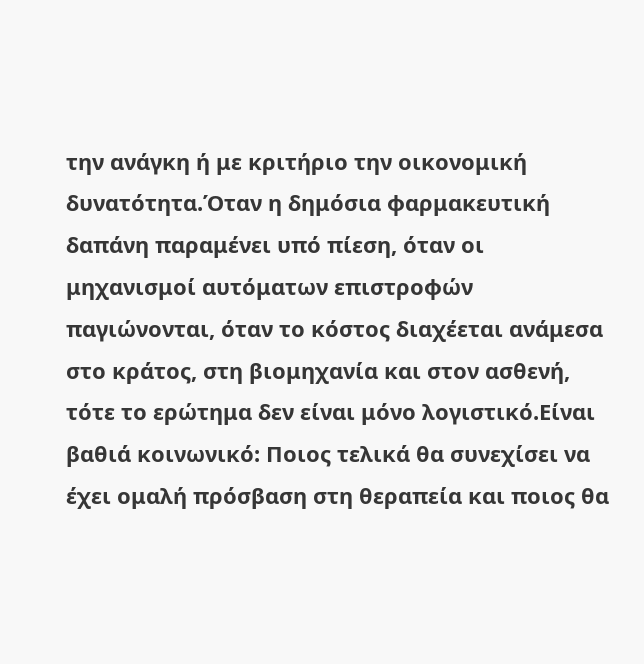την ανάγκη ή με κριτήριο την οικονομική δυνατότητα.Όταν η δημόσια φαρμακευτική δαπάνη παραμένει υπό πίεση, όταν οι μηχανισμοί αυτόματων επιστροφών παγιώνονται, όταν το κόστος διαχέεται ανάμεσα στο κράτος, στη βιομηχανία και στον ασθενή, τότε το ερώτημα δεν είναι μόνο λογιστικό.Είναι βαθιά κοινωνικό: Ποιος τελικά θα συνεχίσει να έχει ομαλή πρόσβαση στη θεραπεία και ποιος θα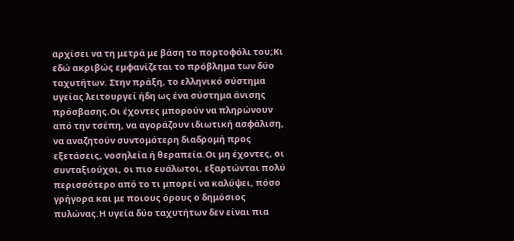αρχίσει να τη μετρά με βάση το πορτοφόλι του;Κι εδώ ακριβώς εμφανίζεται το πρόβλημα των δύο ταχυτήτων. Στην πράξη, το ελληνικό σύστημα υγείας λειτουργεί ήδη ως ένα σύστημα άνισης πρόσβασης.Οι έχοντες μπορούν να πληρώνουν από την τσέπη, να αγοράζουν ιδιωτική ασφάλιση, να αναζητούν συντομότερη διαδρομή προς εξετάσεις, νοσηλεία ή θεραπεία.Οι μη έχοντες, οι συνταξιούχοι, οι πιο ευάλωτοι, εξαρτώνται πολύ περισσότερο από το τι μπορεί να καλύψει, πόσο γρήγορα και με ποιους όρους ο δημόσιος πυλώνας.Η υγεία δύο ταχυτήτων δεν είναι πια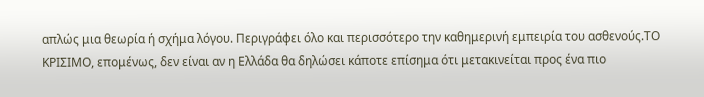απλώς μια θεωρία ή σχήμα λόγου. Περιγράφει όλο και περισσότερο την καθημερινή εμπειρία του ασθενούς.ΤΟ ΚΡΙΣΙΜΟ, επομένως, δεν είναι αν η Ελλάδα θα δηλώσει κάποτε επίσημα ότι μετακινείται προς ένα πιο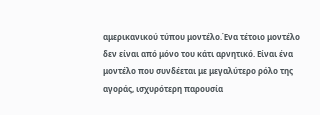αμερικανικού τύπου μοντέλο.Ένα τέτοιο μοντέλο δεν είναι από μόνο του κάτι αρνητικό. Είναι ένα μοντέλο που συνδέεται με μεγαλύτερο ρόλο της αγοράς, ισχυρότερη παρουσία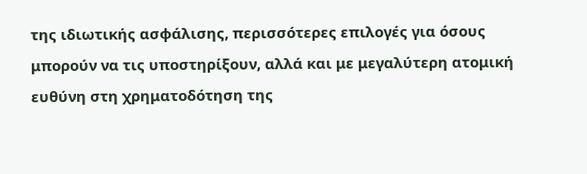της ιδιωτικής ασφάλισης, περισσότερες επιλογές για όσους μπορούν να τις υποστηρίξουν, αλλά και με μεγαλύτερη ατομική ευθύνη στη χρηματοδότηση της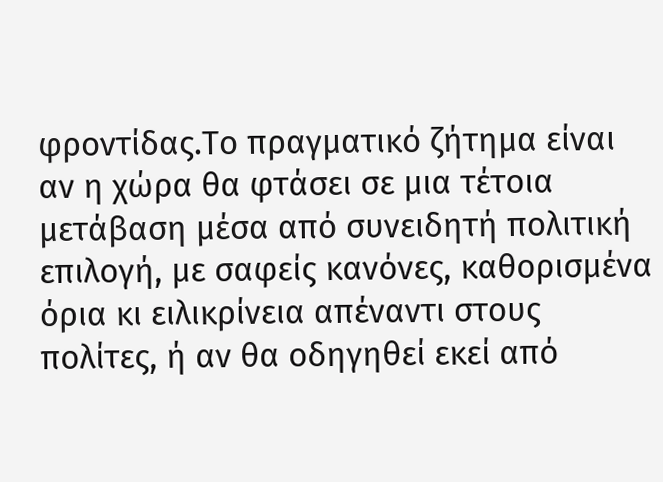φροντίδας.Το πραγματικό ζήτημα είναι αν η χώρα θα φτάσει σε μια τέτοια μετάβαση μέσα από συνειδητή πολιτική επιλογή, με σαφείς κανόνες, καθορισμένα όρια κι ειλικρίνεια απέναντι στους πολίτες, ή αν θα οδηγηθεί εκεί από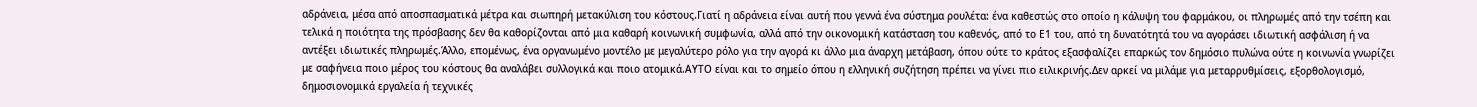αδράνεια, μέσα από αποσπασματικά μέτρα και σιωπηρή μετακύλιση του κόστους.Γιατί η αδράνεια είναι αυτή που γεννά ένα σύστημα ρουλέτα: ένα καθεστώς στο οποίο η κάλυψη του φαρμάκου, οι πληρωμές από την τσέπη και τελικά η ποιότητα της πρόσβασης δεν θα καθορίζονται από μια καθαρή κοινωνική συμφωνία, αλλά από την οικονομική κατάσταση του καθενός, από το Ε1 του, από τη δυνατότητά του να αγοράσει ιδιωτική ασφάλιση ή να αντέξει ιδιωτικές πληρωμές.Άλλο, επομένως, ένα οργανωμένο μοντέλο με μεγαλύτερο ρόλο για την αγορά κι άλλο μια άναρχη μετάβαση, όπου ούτε το κράτος εξασφαλίζει επαρκώς τον δημόσιο πυλώνα ούτε η κοινωνία γνωρίζει με σαφήνεια ποιο μέρος του κόστους θα αναλάβει συλλογικά και ποιο ατομικά.ΑΥΤΟ είναι και το σημείο όπου η ελληνική συζήτηση πρέπει να γίνει πιο ειλικρινής.Δεν αρκεί να μιλάμε για μεταρρυθμίσεις, εξορθολογισμό, δημοσιονομικά εργαλεία ή τεχνικές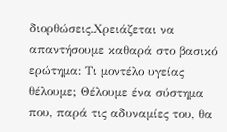διορθώσεις.Χρειάζεται να απαντήσουμε καθαρά στο βασικό ερώτημα: Τι μοντέλο υγείας θέλουμε; Θέλουμε ένα σύστημα που, παρά τις αδυναμίες του, θα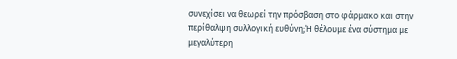συνεχίσει να θεωρεί την πρόσβαση στο φάρμακο και στην περίθαλψη συλλογική ευθύνη;Ή θέλουμε ένα σύστημα με μεγαλύτερη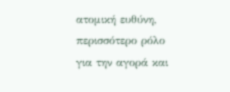ατομική ευθύνη, περισσότερο ρόλο για την αγορά και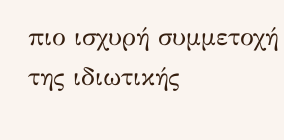πιο ισχυρή συμμετοχή της ιδιωτικής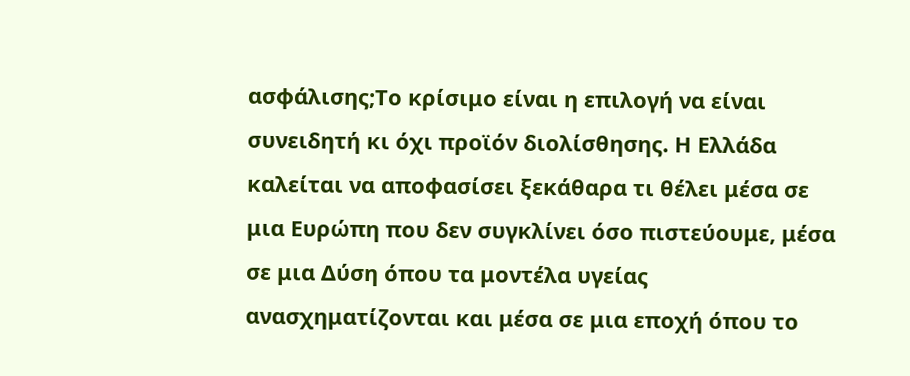ασφάλισης;Το κρίσιμο είναι η επιλογή να είναι συνειδητή κι όχι προϊόν διολίσθησης. Η Ελλάδα καλείται να αποφασίσει ξεκάθαρα τι θέλει μέσα σε μια Ευρώπη που δεν συγκλίνει όσο πιστεύουμε, μέσα σε μια Δύση όπου τα μοντέλα υγείας ανασχηματίζονται και μέσα σε μια εποχή όπου το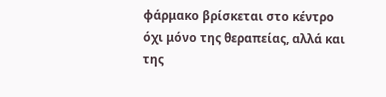φάρμακο βρίσκεται στο κέντρο όχι μόνο της θεραπείας, αλλά και της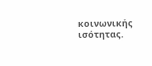κοινωνικής ισότητας.